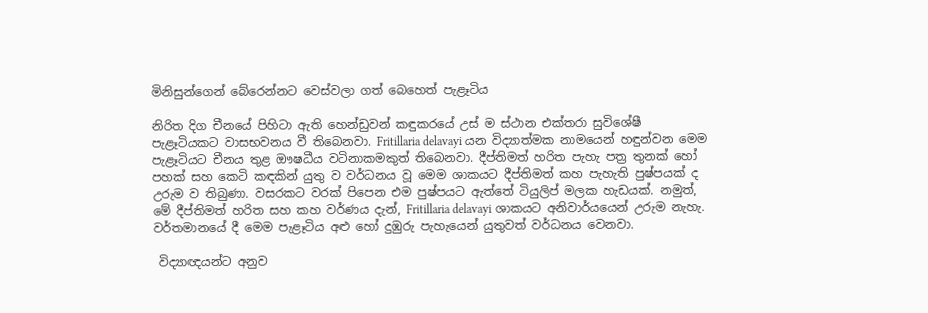මිනිසුන්ගෙන් බේරෙන්නට වෙස්වලා ගත් බෙහෙත් පැළෑටිය

නිරිත දිග චීනයේ පිහිටා ඇති හෙන්ඩුවන් කඳුකරයේ උස් ම ස්ථාන එක්තරා සුවිශේෂී පැළෑටියකට වාසභවනය වී තිබෙනවා. Fritillaria delavayi යන විද්‍යාත්මක නාමයෙන් හඳුන්වන මෙම පැළෑටියට චීනය තුළ ඖෂධීය වටිනාකමකුත් තිබෙනවා. දීප්තිමත් හරිත පැහැ පත්‍ර තුනක් හෝ පහක් සහ කෙටි කඳකින් යුතු ව වර්ධනය වූ මෙම ශාකයට දීප්තිමත් කහ පැහැති පුෂ්පයක් ද උරුම ව තිබුණා. වසරකට වරක් පිපෙන එම පුෂ්පයට ඇත්තේ ටියුලිප් මලක හැඩයක්. නමුත්, මේ දීප්තිමත් හරිත සහ කහ වර්ණය දැන්, Fritillaria delavayi ශාකයට අනිවාර්යයෙන් උරුම නැහැ. වර්තමානයේ දී මෙම පැළෑටිය අළු හෝ දුඹුරු පැහැයෙන් යුතුවත් වර්ධනය වෙනවා.

 විද්‍යාඥයන්ට අනුව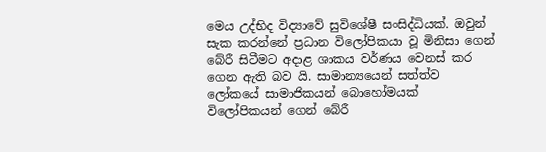මෙය උද්භිද විද්‍යාවේ සුවිශේෂී සංසිද්ධියක්. ඔවුන් සැක කරන්නේ ප්‍රධාන විලෝපිකයා වූ මිනිසා ගෙන් බේරී සිටීමට අදාළ ශාකය වර්ණය වෙනස් කර ගෙන ඇති බව යි. සාමාන්‍යයෙන් සත්ත්ව ලෝකයේ සාමාජිකයන් බොහෝමයක් විලෝපිකයන් ගෙන් බේරී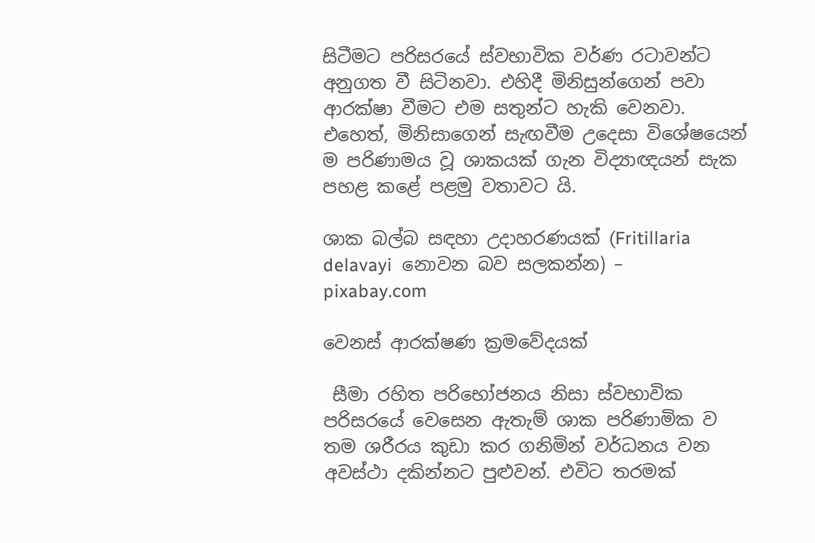සිටීමට පරිසරයේ ස්වභාවික වර්ණ රටාවන්ට අනුගත වී සිටිනවා. එහිදී මිනිසුන්ගෙන් පවා ආරක්ෂා වීමට එම සතුන්ට හැකි වෙනවා. එහෙත්, මිනිසාගෙන් සැඟවීම උදෙසා විශේෂයෙන් ම පරිණාමය වූ ශාකයක් ගැන විද්‍යාඥයන් සැක පහළ කළේ පළමු වතාවට යි.

ශාක බල්බ සඳහා උදාහරණයක් (Fritillaria delavayi  නොවන බව සලකන්න) –  pixabay.com

වෙනස් ආරක්ෂණ ක්‍රමවේදයක්

 සීමා රහිත පරිභෝජනය නිසා ස්වභාවික පරිසරයේ වෙසෙන ඇතැම් ශාක පරිණාමික ව තම ශරීරය කුඩා කර ගනිමින් වර්ධනය වන අවස්ථා දකින්නට පුළුවන්. එවිට තරමක්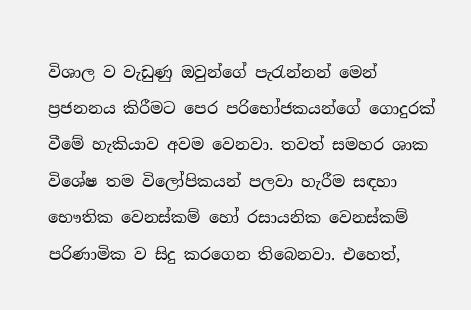විශාල ව වැඩුණු ඔවුන්ගේ පැරැන්නන් මෙන් ප්‍රජනනය කිරීමට පෙ‍ර පරිභෝජකයන්ගේ ගොදුරක් වීමේ හැකියාව අවම වෙනවා. තවත් සමහර ශාක විශේෂ තම විලෝපිකයන් පලවා හැරීම සඳහා භෞතික වෙනස්කම් හෝ රසායනික වෙනස්කම් පරිණාමික ව සිදු කරගෙන තිබෙනවා. එහෙත්,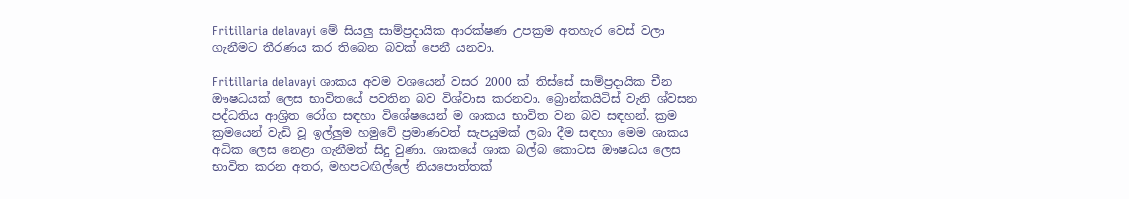Fritillaria delavayi මේ සියලු සාම්ප්‍රදායික ආරක්ෂණ උපක්‍රම අතහැර වෙස් වලා ගැනීමට තීරණය කර තිබෙන බවක් පෙනී යනවා.

Fritillaria delavayi ශාකය අවම වශයෙන් වසර 2000 ක් තිස්සේ සාම්ප්‍රදායික චීන ඖෂධයක් ලෙස භාවිතයේ පවතින බව විශ්වාස කරනවා. බ්‍රොන්කයිටිස් වැනි ශ්වසන පද්ධතිය ආශ්‍රිත රෝග සඳහා විශේෂයෙන් ම ශාකය භාවිත වන බව සඳහන්. ක්‍රම ක්‍රමයෙන් වැඩි වූ ඉල්ලුම හමුවේ ප්‍රමාණවත් සැපයුමක් ලබා දීම සඳහා මෙම ශාකය අධික ලෙස නෙළා ගැනීමත් සිදු වුණා. ශාකයේ ශාක බල්බ කොටස ඖෂධය ලෙස භාවිත කරන අතර, මහපටඟිල්ලේ නියපොත්තක්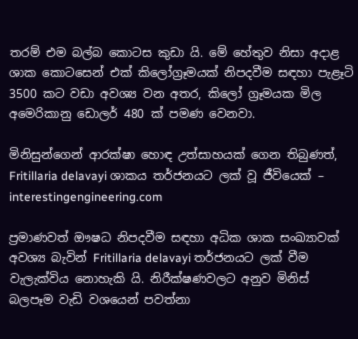තරම් එම බල්බ කොටස කුඩා යි. මේ හේතුව නිසා අදාළ ශාක කොටසෙන් එක් කිලෝග්‍රෑමයක් නිපදවීම සඳහා පැළෑටි 3500 කට වඩා අවශ්‍ය වන අතර, කිලෝ ග්‍රෑමයක මිල අමෙරිකානු ඩොලර් 480 ක් පමණ වෙනවා.

මිනිසුන්ගෙන් ආරක්ෂා හොඳ උත්සාහයක් ගෙන තිබුණත්, Fritillaria delavayi ශාකය තර්ජනයට ලක් වූ ජීවියෙක් – interestingengineering.com

ප්‍රමාණවත් ඖෂධ නිපදවීම සඳහා අධික ශාක සංඛ්‍යාවක් අවශ්‍ය බැවින් Fritillaria delavayi තර්ජනයට ලක් වීම වැලැක්විය නොහැකි යි. නිරීක්ෂණවලට අනුව මිනිස් බලපෑම වැඩි වශයෙන් පවත්නා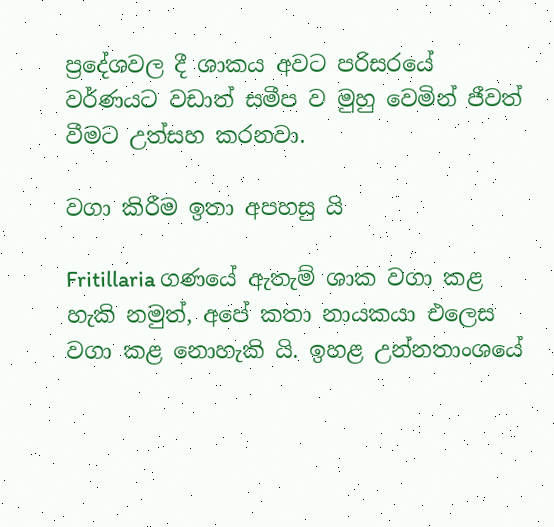ප්‍රදේශවල දී ශාකය අවට පරිසරයේ වර්ණයට වඩාත් සමීප ව මුහු වෙමින් ජීවත් වීමට උත්සහ කරනවා.

වගා කිරීම ඉතා අපහසු යි

Fritillaria ගණයේ ඇතැම් ශාක වගා කළ හැකි නමුත්, අපේ කතා නායකයා එලෙස වගා කළ නොහැකි යි. ඉහළ උන්නතාංශයේ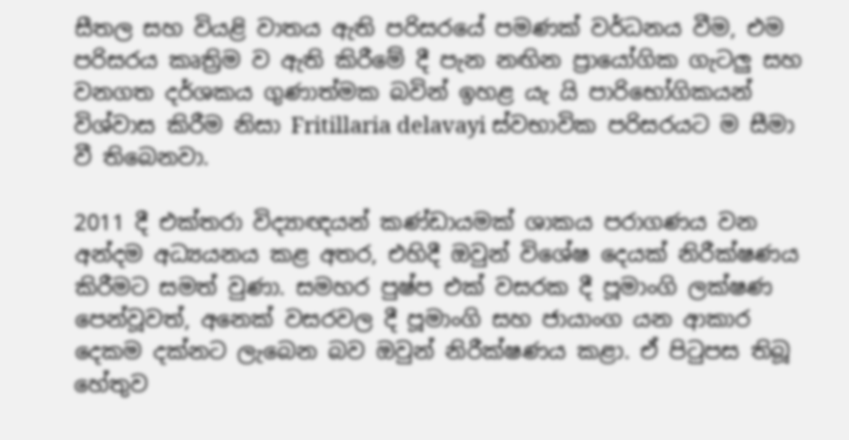සීතල සහ වියළි වාතය ඇති පරිසරයේ පමණක් වර්ධනය වීම, එම පරිසරය කෘත්‍රිම ව ඇති කිරීමේ දී පැන නඟින ප්‍රායෝගික ගැටලු සහ වනගත දර්ශකය ගුණාත්මක බවින් ඉහළ යැ යි පාරිභෝගිකයන් විශ්වාස කිරීම නිසා Fritillaria delavayi ස්වභාවික පරිසරයට ම සීමා වී තිබෙනවා.

2011 දී එක්තරා විද්‍යාඥයන් කණ්ඩායමක් ශාකය පරාගණය වන අන්දම අධ්‍ය‍යනය කළ අතර, එහිදී ඔවුන් විශේෂ දෙයක් නිරීක්ෂණය කිරීමට සමත් වුණා. සමහර පුෂ්ප එක් වසරක දී පූමාංගි ලක්ෂණ පෙන්වූවත්, අනෙක් වසරවල දී පූමාංගි සහ ජායාංග යන ආකාර දෙකම දක්නට ලැබෙන බව ඔවුන් නිරීක්ෂණය කළා. ඒ පිටුපස තිබූ හේතුව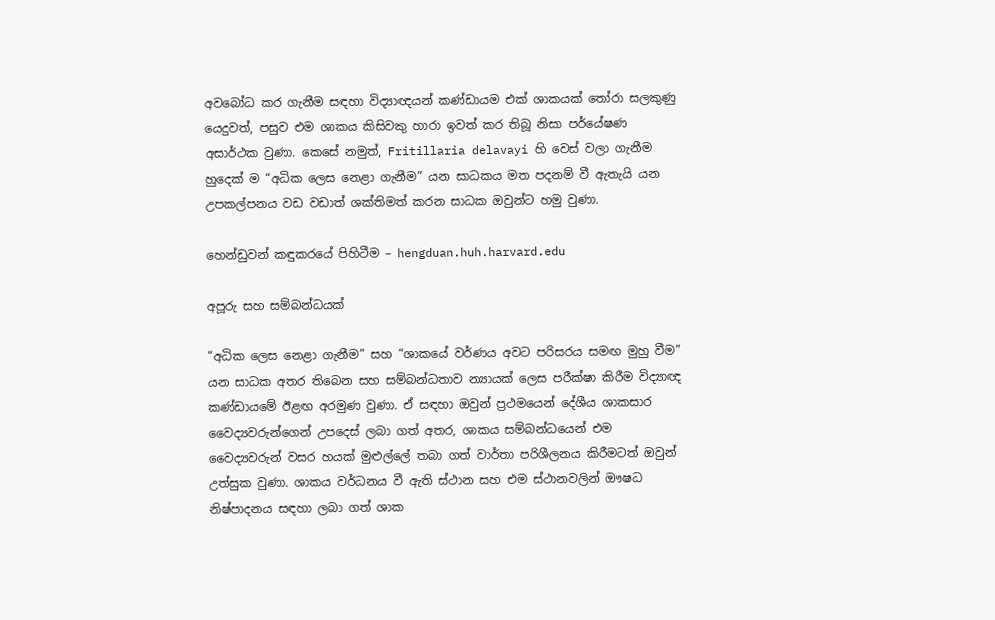අවබෝධ කර ගැනීම සඳහා විද්‍යාඥයන් කණ්ඩායම එක් ශාකයක් තෝරා සලකුණු යෙදුවත්, පසුව එම ශාකය කිසිවකු හාරා ඉවත් කර තිබූ නිසා පර්යේෂණ අසාර්ථක වුණා. කෙසේ නමුත්, Fritillaria delavayi හි වෙස් වලා ගැනීම හුදෙක් ම “අධික ලෙස නෙළා ගැනීම” යන සාධකය මත පදනම් වී ඇතැයි යන උපකල්පනය වඩ වඩාත් ශක්තිමත් කරන සාධක ඔවුන්ට හමු වුණා.

හෙන්ඩුවන් කඳුකරයේ පිහිටීම – hengduan.huh.harvard.edu

අපූරු සහ සම්බන්ධයක්

“අධික ලෙස නෙළා ගැනීම” සහ “ශාකයේ වර්ණය අවට පරිසරය සමඟ මුහු වීම” යන සාධක අතර තිබෙන සහ සම්බන්ධතාව න්‍යායක් ලෙස පරීක්ෂා කිරීම විද්‍යාඥ කණ්ඩායමේ ඊළඟ අරමුණ වුණා. ඒ සඳහා ඔවුන් ප්‍රථමයෙන් දේශීය ශාකසාර වෛද්‍යවරුන්ගෙන් උපදෙස් ලබා ගත් අතර, ශාකය සම්බන්ධයෙන් එම වෛද්‍යවරුන් වසර හයක් මුළුල්ලේ තබා ගත් වාර්තා පරිශීලනය කිරීමටත් ඔවුන් උත්සුක වුණා. ශාකය වර්ධනය වී ඇති ස්ථාන සහ එම ස්ථානවලින් ඖෂධ නිෂ්පාදනය සඳහා ලබා ගත් ශාක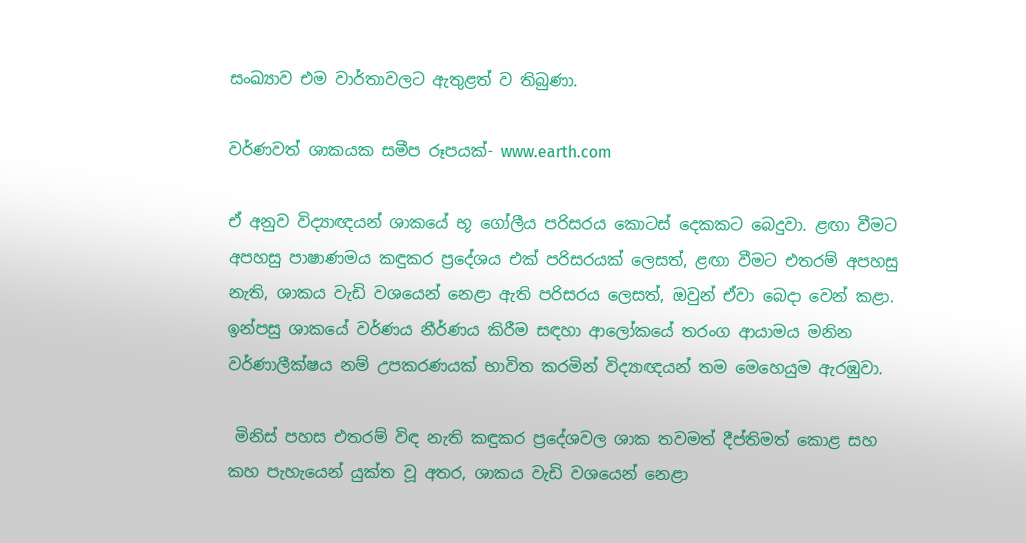සංඛ්‍යාව එම වාර්තාවලට ඇතුළත් ව තිබුණා.

වර්ණවත් ශාකයක සමීප රූපයක්- www.earth.com

ඒ අනුව විද්‍යාඥයන් ශාකයේ භූ ගෝලීය පරිසරය කොටස් දෙකකට බෙදුවා. ළඟා වීමට අපහසු පාෂාණමය කඳුකර ප්‍රදේශය එක් පරිසරයක් ලෙසත්, ළඟා වීමට එතරම් අපහසු නැති, ශාකය වැඩි වශයෙන් නෙළා ඇති පරිසරය ලෙසත්, ඔවුන් ඒවා බෙදා වෙන් කළා. ඉන්පසු ශාකයේ වර්ණය නීර්ණය කිරීම සඳහා ආලෝකයේ තරංග ආයාමය මනින වර්ණාලීක්ෂය නම් උපකරණයක් භාවිත කරමින් විද්‍යාඥයන් තම මෙහෙයුම ඇරඹුවා.

 මිනිස් පහස එතරම් විඳ නැති කඳුකර ප්‍රදේශවල ශාක තවමත් දීප්තිමත් කොළ සහ කහ පැහැයෙන් යුක්ත වූ අතර, ශාකය වැඩි වශයෙන් නෙළා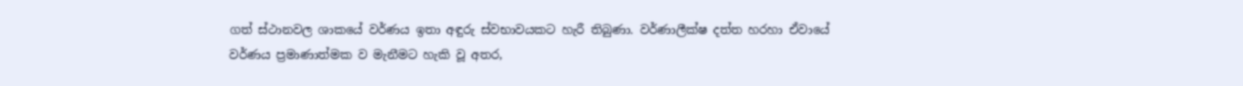ගත් ස්ථානවල ශාකයේ වර්ණය ඉතා අඳුරු ස්වභාවයකට හැරී තිබුණා. වර්ණාලීක්ෂ දත්ත හරහා ඒවායේ වර්ණය ප්‍රමාණාත්මක ව මැනීමට හැකි වූ අතර,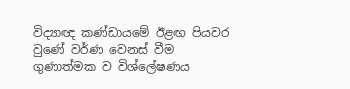විද්‍යාඥ කණ්ඩායමේ ඊළඟ පියවර වුණේ වර්ණ වෙනස් වීම ගුණාත්මක ව විශ්ලේෂණය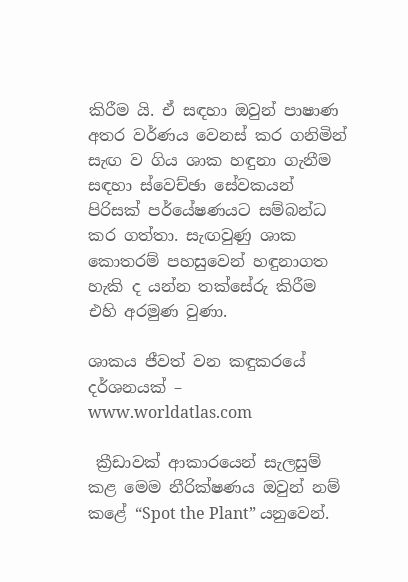කිරීම යි. ඒ සඳහා ඔවුන් පාෂාණ අතර වර්ණය වෙනස් කර ගනිමින් සැඟ ව ගිය ශාක හඳුනා ගැනීම සඳහා ස්වෙච්ඡා සේවකයන් පිරිසක් පර්යේෂණයට සම්බන්ධ කර ගත්තා. සැඟවුණු ශාක කොතරම් පහසුවෙන් හඳුනාගත හැකි ද යන්න තක්සේරු කිරීම එහි අරමුණ වුණා.

ශාකය ජීවත් වන කඳුකරයේ දර්ශනයක් – www.worldatlas.com

 ක්‍රීඩාවක් ආකාරයෙන් සැලසුම් කළ මෙම නීරික්ෂණය ඔවුන් නම් කළේ “Spot the Plant” යනුවෙන්.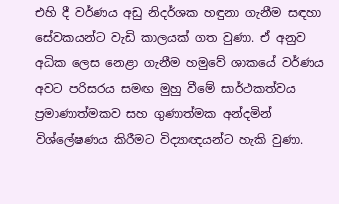එහි දී වර්ණය අඩු නිදර්ශක හඳුනා ගැනීම සඳහා සේවකයන්ට වැඩි කාලයක් ගත වුණා. ඒ අනුව අධික ලෙස නෙළා ගැනීම හමුවේ ශාකයේ වර්ණය අවට පරිසරය සමඟ මුහු වීමේ සාර්ථකත්වය ප්‍රමාණාත්මකව සහ ගුණාත්මක අන්දමින් විශ්ලේෂණය කිරීමට විද්‍යාඥයන්ට හැකි වුණා.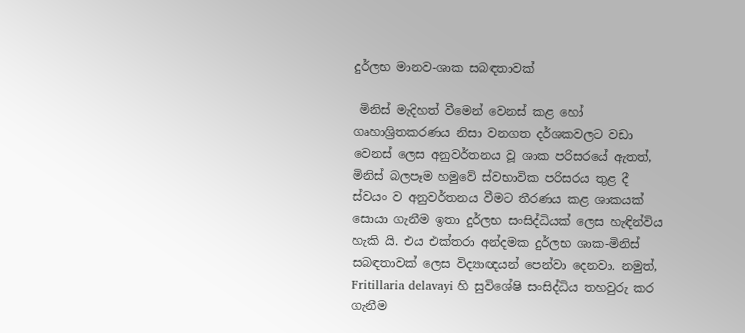දුර්ලභ මානව-ශාක සබඳතාවක්

 මිනිස් මැදිහත් වීමෙන් වෙනස් කළ හෝ ගෘහාශ්‍රිතකරණය නිසා වනගත දර්ශකවලට වඩා වෙනස් ලෙස අනුවර්තනය වූ ශාක පරිසරයේ ඇතත්, මිනිස් බලපෑම හමුවේ ස්වභාවික පරිසරය තුළ දී ස්වයං ව අනුවර්තනය වීමට තීරණය කළ ශාකයක් සොයා ගැනීම ඉතා දුර්ලභ සංසිද්ධියක් ලෙස හැඳින්විය හැකි යි. එය එක්තරා අන්දමක දුර්ලභ ශාක-මිනිස් සබඳතාවක් ලෙස විද්‍යාඥයන් පෙන්වා දෙනවා. නමුත්, Fritillaria delavayi හි සුවිශේෂි සංසිද්ධිය තහවුරු කර ගැනීම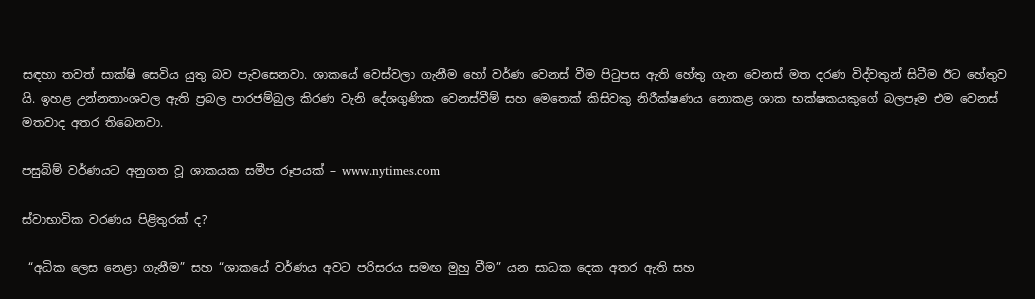සඳහා තවත් සාක්ෂි සෙවිය යුතු බව පැවසෙනවා. ශාකයේ වෙස්වලා ගැනීම හෝ වර්ණ වෙනස් වීම පිටුපස ඇති හේතු ගැන වෙනස් මත දරණ විද්වතුන් සිටීම ඊට හේතුව යි. ඉහළ උන්නතාංශවල ඇති ප්‍රබල පාරජම්බුල කිරණ වැනි දේශගුණික වෙනස්වීම් සහ මෙතෙක් කිසිවකු නිරීක්ෂණය නොකළ ශාක භක්ෂකයකුගේ බලපෑම එම වෙනස් මතවාද අතර තිබෙනවා.

පසුබිම් වර්ණයට අනුගත වූ ශාකයක සමීප රූපයක් – www.nytimes.com

ස්වාභාවික වරණය පිළිතුරක් ද?

 “අධික ලෙස නෙළා ගැනීම” සහ “ශාකයේ වර්ණය අවට පරිසරය සමඟ මුහු වීම” යන සාධක දෙක අතර ඇති සහ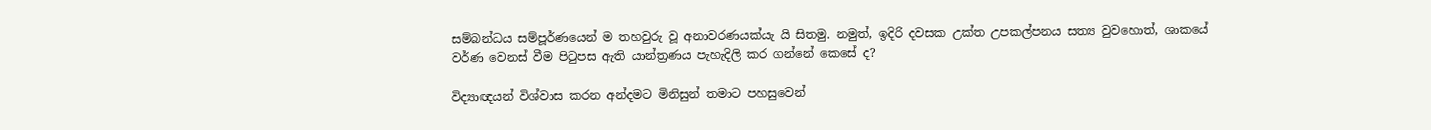සම්බන්ධය සම්පූර්ණයෙන් ම තහවුරු වූ අනාවරණයක්යැ යි සිතමු. නමුත්, ඉදිරි දවසක උක්ත උපකල්පනය සත්‍ය වුවහොත්, ශාකයේ වර්ණ වෙනස් වීම පිටුපස ඇති යාන්ත්‍රණය පැහැදිලි කර ගන්නේ කෙසේ ද?

විද්‍යාඥයන් විශ්වාස කරන අන්දමට මිනිසුන් තමාට පහසුවෙන්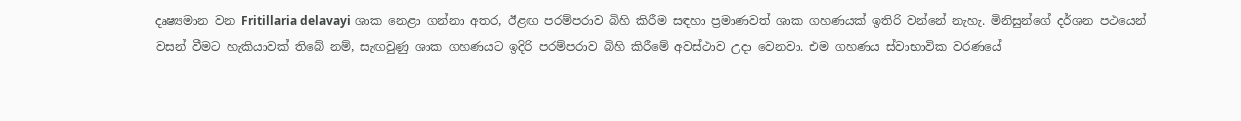දෘෂ්‍යමාන වන Fritillaria delavayi ශාක නෙළා ගන්නා අතර, ඊළඟ පරම්පරාව බිහි කිරීම සඳහා ප්‍රමාණවත් ශාක ගහණයක් ඉතිරි වන්නේ නැහැ. මිනිසුන්ගේ දර්ශන පථයෙන් වසන් වීමට හැකියාවක් තිබේ නම්, සැඟවුණු ශාක ගහණයට ඉදිරි පරම්පරාව බිහි කිරීමේ අවස්ථාව උදා වෙනවා. එම ගහණය ස්වාභාවික වරණයේ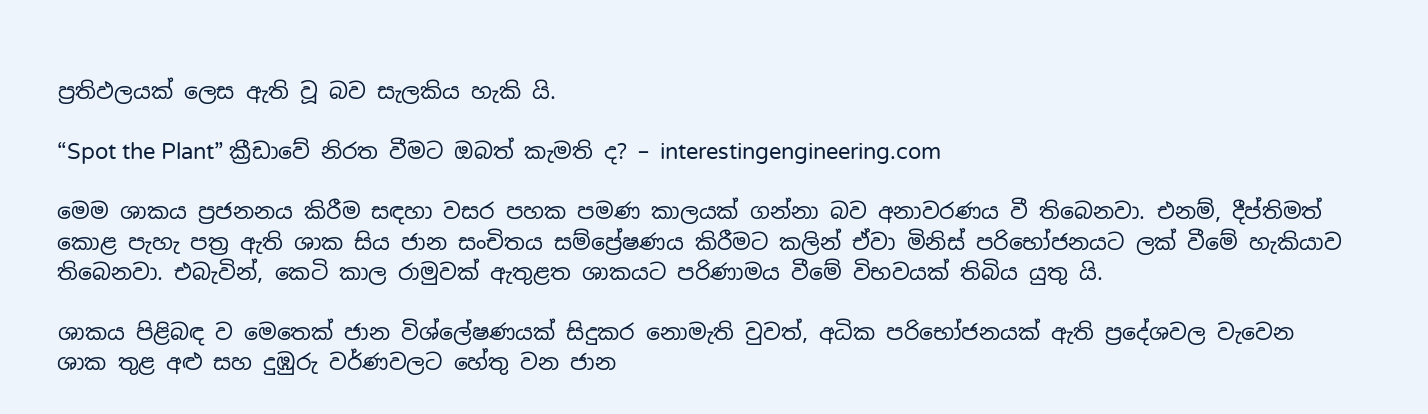ප්‍රතිඵලයක් ලෙස ඇති වූ බව සැලකිය හැකි යි.

“Spot the Plant” ක්‍රීඩාවේ නිරත වීමට ඔබත් කැමති ද? – interestingengineering.com

මෙම ශාකය ප්‍රජනනය කිරීම සඳහා වසර පහක පමණ කාලයක් ගන්නා බව අනාවරණය වී තිබෙනවා. එනම්, දීප්තිමත් කොළ පැහැ පත්‍ර ඇති ශාක සිය ජාන සංචිතය සම්ප්‍රේෂණය කිරීමට කලින් ඒවා මිනිස් පරිභෝජනයට ලක් වීමේ හැකියාව තිබෙනවා. එබැවින්, කෙටි කාල රාමුවක් ඇතුළත ශාකයට පරිණාමය වීමේ විභවයක් තිබිය යුතු යි.

ශාකය පිළිබඳ ව මෙතෙක් ජාන විශ්ලේෂණයක් සිදුකර නොමැති වුවත්, අධික පරිභෝජනයක් ඇති ප්‍රදේශවල වැවෙන ශාක තුළ අළු සහ දුඹුරු වර්ණවලට හේතු වන ජාන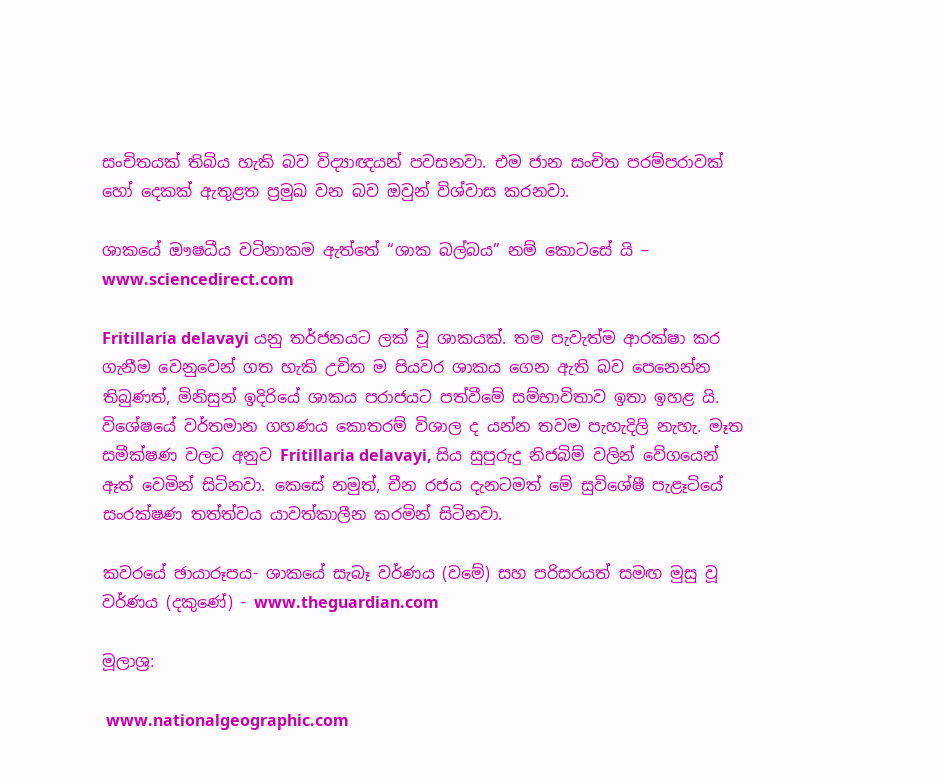සංචිතයක් තිබිය හැකි බව විද්‍යාඥයන් පවසනවා. එම ජාන සංචිත පරම්පරාවක් හෝ දෙකක් ඇතුළත ප්‍රමුඛ වන බව ඔවුන් විශ්වාස කරනවා.

ශාකයේ ඖෂධීය වටිනාකම ඇත්තේ “ශාක බල්බය” නම් කොටසේ යි – www.sciencedirect.com

Fritillaria delavayi යනු තර්ජනයට ලක් වූ ශාකයක්. තම පැවැත්ම ආරක්ෂා කර ගැනීම වෙනුවෙන් ගත හැකි උචිත ම පියවර ශාකය ගෙන ඇති බව පෙනෙන්න තිබුණත්, මිනිසුන් ඉදිරියේ ශාකය පරාජයට පත්වීමේ සම්භාවිතාව ඉතා ඉහළ යි. විශේෂයේ වර්තමාන ගහණය කොතරම් විශාල ද යන්න තවම පැහැදිලි නැහැ. මෑත සමීක්ෂණ වලට අනුව Fritillaria delavayi, සිය සුපුරුදු නිජබිම් වලින් වේගයෙන් ඈත් වෙමින් සිටිනවා. කෙසේ නමුත්, චීන රජය දැනටමත් මේ සුවිශේෂී පැළෑටියේ සංරක්ෂණ තත්ත්වය යාවත්කාලීන කරමින් සිටිනවා.

කවරයේ ඡායාරූපය- ශාකයේ සැබෑ වර්ණය (වමේ) සහ පරිසරයත් සමඟ මුසු වූ වර්ණය (දකුණේ) - www.theguardian.com

මූලාශ්‍ර:

 www.nationalgeographic.com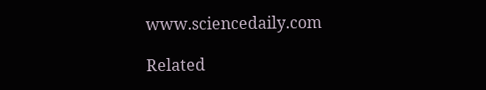www.sciencedaily.com

Related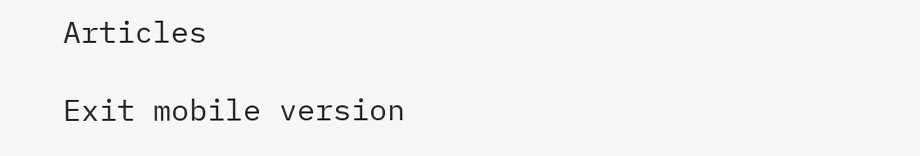Articles

Exit mobile version